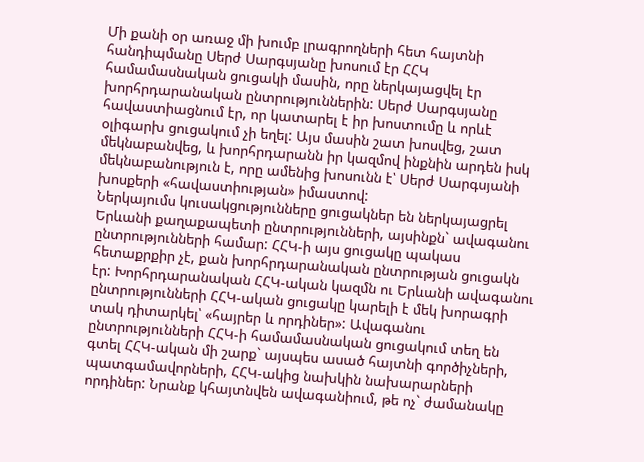Մի քանի օր առաջ մի խումբ լրագրողների հետ հայտնի հանդիպմանը Սերժ Սարգսյանը խոսում էր ՀՀԿ համամասնական ցուցակի մասին, որը ներկայացվել էր խորհրդարանական ընտրություններին: Սերժ Սարգսյանը հավաստիացնում էր, որ կատարել է իր խոստումը և որևէ օլիգարխ ցուցակում չի եղել: Այս մասին շատ խոսվեց, շատ մեկնաբանվեց, և խորհրդարանն իր կազմով ինքնին արդեն իսկ մեկնաբանություն է, որը ամենից խոսունն է՝ Սերժ Սարգսյանի խոսքերի «հավաստիության» իմաստով:
Ներկայումս կուսակցությունները ցուցակներ են ներկայացրել Երևանի քաղաքապետի ընտրությունների, այսինքն` ավագանու ընտրությունների համար: ՀՀԿ-ի այս ցուցակը պակաս հետաքրքիր չէ, քան խորհրդարանական ընտրության ցուցակն էր: Խորհրդարանական ՀՀԿ-ական կազմն ու Երևանի ավագանու ընտրությունների ՀՀԿ-ական ցուցակը կարելի է մեկ խորագրի տակ դիտարկել՝ «հայրեր և որդիներ»: Ավագանու ընտրությունների ՀՀԿ-ի համամասնական ցուցակում տեղ են գտել ՀՀԿ-ական մի շարք` այսպես ասած հայտնի գործիչների, պատգամավորների, ՀՀԿ-ակից նախկին նախարարների որդիներ: Նրանք կհայտնվեն ավագանիում, թե ոչ` ժամանակը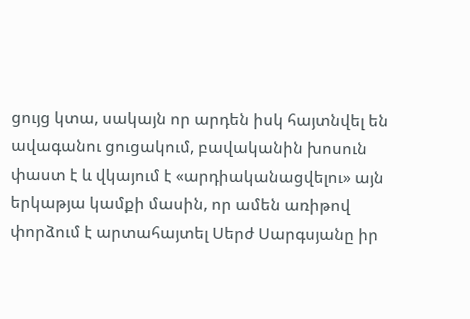ցույց կտա, սակայն որ արդեն իսկ հայտնվել են ավագանու ցուցակում, բավականին խոսուն փաստ է և վկայում է «արդիականացվելու» այն երկաթյա կամքի մասին, որ ամեն առիթով փորձում է արտահայտել Սերժ Սարգսյանը իր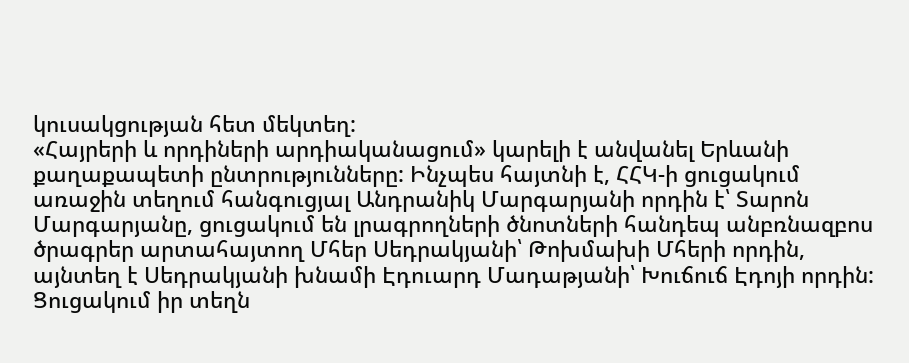կուսակցության հետ մեկտեղ:
«Հայրերի և որդիների արդիականացում» կարելի է անվանել Երևանի քաղաքապետի ընտրությունները: Ինչպես հայտնի է, ՀՀԿ-ի ցուցակում առաջին տեղում հանգուցյալ Անդրանիկ Մարգարյանի որդին է՝ Տարոն Մարգարյանը, ցուցակում են լրագրողների ծնոտների հանդեպ անբռնազբոս ծրագրեր արտահայտող Մհեր Սեդրակյանի՝ Թոխմախի Մհերի որդին, այնտեղ է Սեդրակյանի խնամի Էդուարդ Մադաթյանի՝ Խուճուճ Էդոյի որդին: Ցուցակում իր տեղն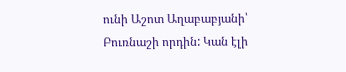ունի Աշոտ Աղաբաբյանի՝ Բուռնաշի որդին: Կան էլի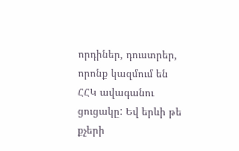որդիներ, դուստրեր, որոնք կազմում են ՀՀԿ ավագանու ցուցակը: Եվ երևի թե քչերի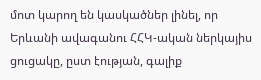մոտ կարող են կասկածներ լինել, որ Երևանի ավագանու ՀՀԿ-ական ներկայիս ցուցակը, ըստ էության, գալիք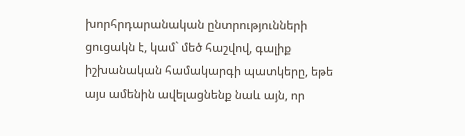խորհրդարանական ընտրությունների ցուցակն է, կամ` մեծ հաշվով, գալիք իշխանական համակարգի պատկերը, եթե այս ամենին ավելացնենք նաև այն, որ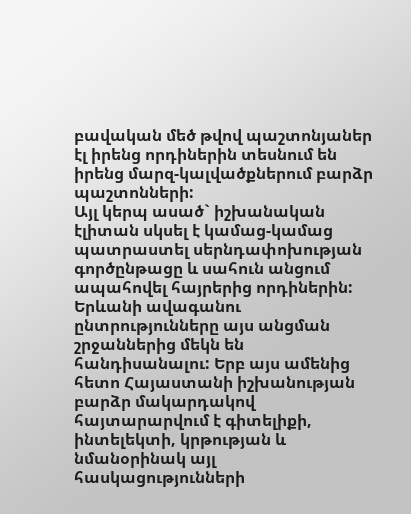բավական մեծ թվով պաշտոնյաներ էլ իրենց որդիներին տեսնում են իրենց մարզ-կալվածքներում բարձր պաշտոնների:
Այլ կերպ ասած` իշխանական էլիտան սկսել է կամաց-կամաց պատրաստել սերնդափոխության գործընթացը և սահուն անցում ապահովել հայրերից որդիներին: Երևանի ավագանու ընտրությունները այս անցման շրջաններից մեկն են հանդիսանալու: Երբ այս ամենից հետո Հայաստանի իշխանության բարձր մակարդակով հայտարարվում է գիտելիքի, ինտելեկտի, կրթության և նմանօրինակ այլ հասկացությունների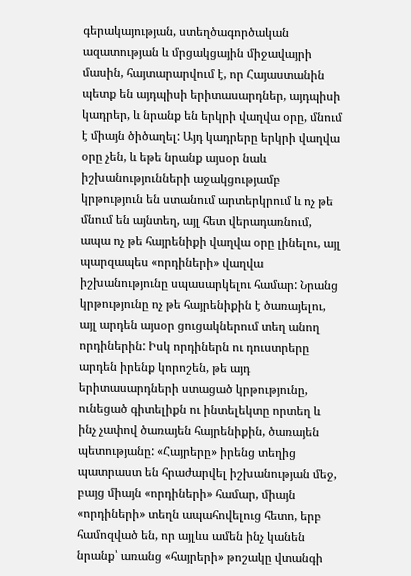գերակայության, ստեղծագործական ազատության և մրցակցային միջավայրի մասին, հայտարարվում է, որ Հայաստանին պետք են այդպիսի երիտասարդներ, այդպիսի կադրեր, և նրանք են երկրի վաղվա օրը, մնում է միայն ծիծաղել: Այդ կադրերը երկրի վաղվա օրը չեն, և եթե նրանք այսօր նաև իշխանությունների աջակցությամբ կրթություն են ստանում արտերկրում և ոչ թե մնում են այնտեղ, այլ հետ վերադառնում, ապա ոչ թե հայրենիքի վաղվա օրը լինելու, այլ պարզապես «որդիների» վաղվա իշխանությունը սպասարկելու համար: Նրանց կրթությունը ոչ թե հայրենիքին է ծառայելու, այլ արդեն այսօր ցուցակներում տեղ անող որդիներին: Իսկ որդիներն ու դուստրերը արդեն իրենք կորոշեն, թե այդ երիտասարդների ստացած կրթությունը, ունեցած գիտելիքն ու ինտելեկտը որտեղ և ինչ չափով ծառայեն հայրենիքին, ծառայեն պետությանը: «Հայրերը» իրենց տեղից պատրաստ են հրաժարվել իշխանության մեջ, բայց միայն «որդիների» համար, միայն «որդիների» տեղն ապահովելուց հետո, երբ համոզված են, որ այլևս ամեն ինչ կանեն նրանք՝ առանց «հայրերի» թոշակը վտանգի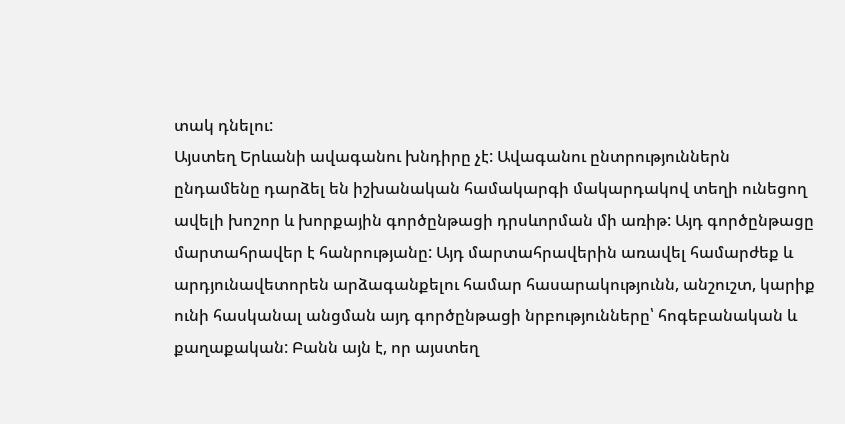տակ դնելու:
Այստեղ Երևանի ավագանու խնդիրը չէ: Ավագանու ընտրություններն ընդամենը դարձել են իշխանական համակարգի մակարդակով տեղի ունեցող ավելի խոշոր և խորքային գործընթացի դրսևորման մի առիթ: Այդ գործընթացը մարտահրավեր է հանրությանը: Այդ մարտահրավերին առավել համարժեք և արդյունավետորեն արձագանքելու համար հասարակությունն, անշուշտ, կարիք ունի հասկանալ անցման այդ գործընթացի նրբությունները՝ հոգեբանական և քաղաքական: Բանն այն է, որ այստեղ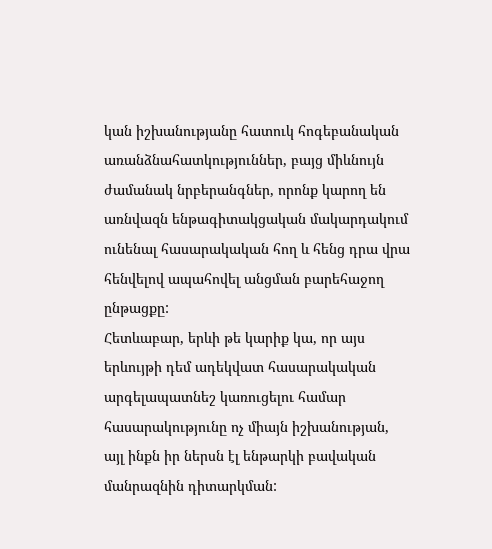կան իշխանությանը հատուկ հոգեբանական առանձնահատկություններ, բայց միևնույն ժամանակ նրբերանգներ, որոնք կարող են առնվազն ենթագիտակցական մակարդակում ունենալ հասարակական հող և հենց դրա վրա հենվելով ապահովել անցման բարեհաջող ընթացքը:
Հետևաբար, երևի թե կարիք կա, որ այս երևույթի դեմ ադեկվատ հասարակական արգելապատնեշ կառուցելու համար հասարակությունը ոչ միայն իշխանության, այլ ինքն իր ներսն էլ ենթարկի բավական մանրազնին դիտարկման: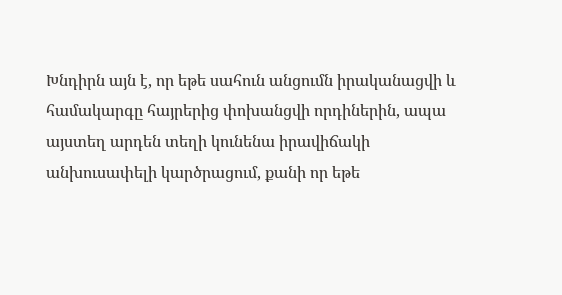Խնդիրն այն է, որ եթե սահուն անցումն իրականացվի և համակարգը հայրերից փոխանցվի որդիներին, ապա այստեղ արդեն տեղի կունենա իրավիճակի անխուսափելի կարծրացում, քանի որ եթե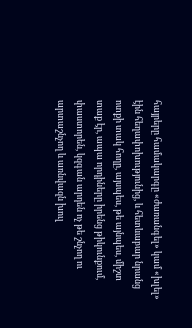հայրերը համակարգը «ժառանգել» կամ «խլել» էին հեղափոխությունից, և հետևաբար նրանց ոտքի տակ հողը, այսպես, թե այնպես, միշտ տաք էր, ապա որդիները իրենց թիկունքում, փաստորեն, կզգան արդեն ոչ թե շնչող ու արտաշնչող և առնվազն խուլ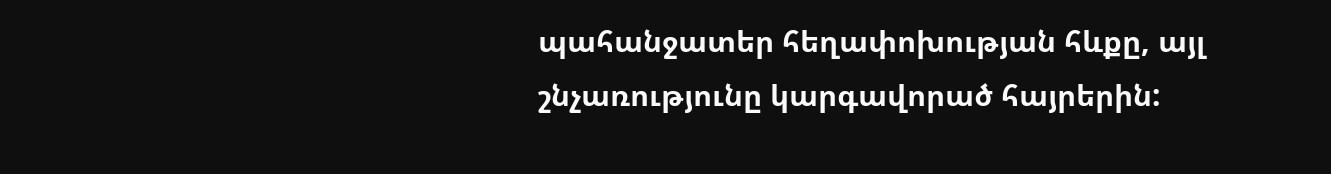պահանջատեր հեղափոխության հևքը, այլ շնչառությունը կարգավորած հայրերին: